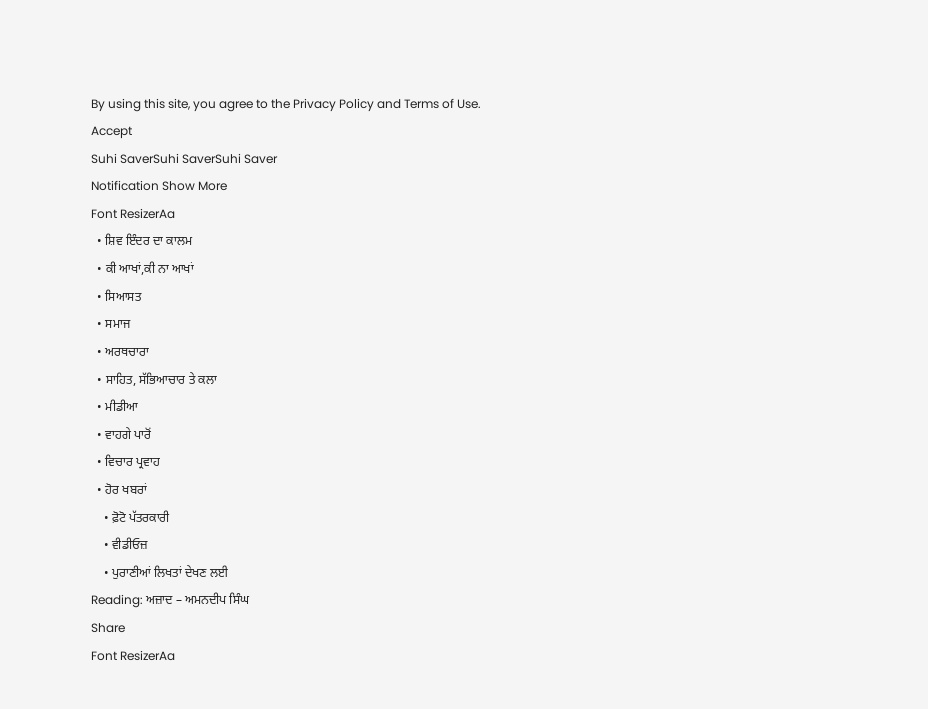By using this site, you agree to the Privacy Policy and Terms of Use.
Accept
Suhi SaverSuhi SaverSuhi Saver
Notification Show More
Font ResizerAa
  • ਸ਼ਿਵ ਇੰਦਰ ਦਾ ਕਾਲਮ
  • ਕੀ ਆਖਾਂ,ਕੀ ਨਾ ਆਖਾਂ
  • ਸਿਆਸਤ
  • ਸਮਾਜ
  • ਅਰਥਚਾਰਾ
  • ਸਾਹਿਤ, ਸੱਭਿਆਚਾਰ ਤੇ ਕਲਾ
  • ਮੀਡੀਆ
  • ਵਾਹਗੇ ਪਾਰੋਂ
  • ਵਿਚਾਰ ਪ੍ਰਵਾਹ
  • ਹੋਰ ਖਬਰਾਂ
    • ਫ਼ੋਟੋ ਪੱਤਰਕਾਰੀ
    • ਵੀਡੀਓਜ਼
    • ਪੁਰਾਣੀਆਂ ਲਿਖਤਾਂ ਦੇਖਣ ਲਈ
Reading: ਅਜ਼ਾਦ – ਅਮਨਦੀਪ ਸਿੰਘ
Share
Font ResizerAa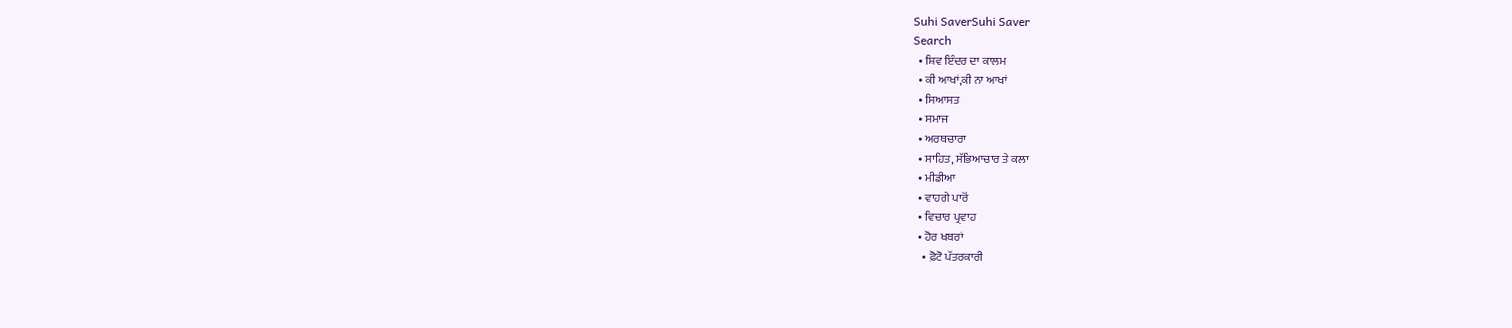Suhi SaverSuhi Saver
Search
  • ਸ਼ਿਵ ਇੰਦਰ ਦਾ ਕਾਲਮ
  • ਕੀ ਆਖਾਂ,ਕੀ ਨਾ ਆਖਾਂ
  • ਸਿਆਸਤ
  • ਸਮਾਜ
  • ਅਰਥਚਾਰਾ
  • ਸਾਹਿਤ, ਸੱਭਿਆਚਾਰ ਤੇ ਕਲਾ
  • ਮੀਡੀਆ
  • ਵਾਹਗੇ ਪਾਰੋਂ
  • ਵਿਚਾਰ ਪ੍ਰਵਾਹ
  • ਹੋਰ ਖਬਰਾਂ
    • ਫ਼ੋਟੋ ਪੱਤਰਕਾਰੀ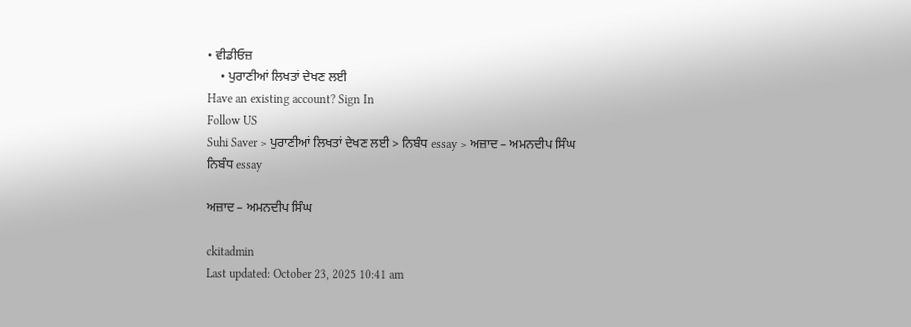• ਵੀਡੀਓਜ਼
    • ਪੁਰਾਣੀਆਂ ਲਿਖਤਾਂ ਦੇਖਣ ਲਈ
Have an existing account? Sign In
Follow US
Suhi Saver > ਪੁਰਾਣੀਆਂ ਲਿਖਤਾਂ ਦੇਖਣ ਲਈ > ਨਿਬੰਧ essay > ਅਜ਼ਾਦ – ਅਮਨਦੀਪ ਸਿੰਘ
ਨਿਬੰਧ essay

ਅਜ਼ਾਦ – ਅਮਨਦੀਪ ਸਿੰਘ

ckitadmin
Last updated: October 23, 2025 10:41 am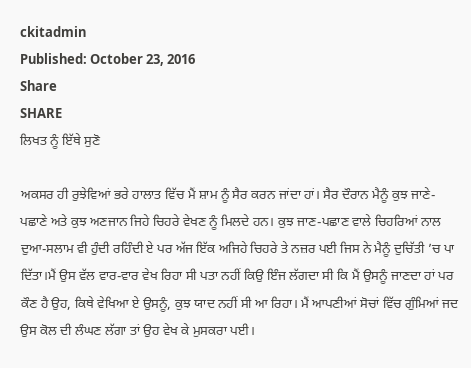ckitadmin
Published: October 23, 2016
Share
SHARE
ਲਿਖਤ ਨੂੰ ਇੱਥੇ ਸੁਣੋ

ਅਕਸਰ ਹੀ ਰੁਝੇਵਿਆਂ ਭਰੇ ਹਾਲਾਤ ਵਿੱਚ ਮੈਂ ਸ਼ਾਮ ਨੂੰ ਸੈਰ ਕਰਨ ਜਾਂਦਾ ਹਾਂ। ਸੈਰ ਦੌਰਾਨ ਮੈਨੂੰ ਕੁਝ ਜਾਣੇ-ਪਛਾਣੇ ਅਤੇ ਕੁਝ ਅਣਜਾਨ ਜਿਹੇ ਚਿਹਰੇ ਵੇਖਣ ਨੂੰ ਮਿਲਦੇ ਹਨ। ਕੁਝ ਜਾਣ-ਪਛਾਣ ਵਾਲੇ ਚਿਹਰਿਆਂ ਨਾਲ ਦੁਆ-ਸਲਾਮ ਵੀ ਹੁੰਦੀ ਰਹਿੰਦੀ ਏ ਪਰ ਅੱਜ ਇੱਕ ਅਜਿਹੇ ਚਿਹਰੇ ਤੇ ਨਜ਼ਰ ਪਈ ਜਿਸ ਨੇ ਮੈਨੂੰ ਦੁਚਿੱਤੀ ’ਚ ਪਾ ਦਿੱਤਾ।ਮੈਂ ਉਸ ਵੱਲ ਵਾਰ-ਵਾਰ ਵੇਖ ਰਿਹਾ ਸੀ ਪਤਾ ਨਹੀਂ ਕਿਉ ਇੰਜ ਲੱਗਦਾ ਸੀ ਕਿ ਮੈਂ ਉਸਨੂੰ ਜਾਣਦਾ ਹਾਂ ਪਰ ਕੌਣ ਹੈ ਉਹ, ਕਿਥੇ ਵੇਖਿਆ ਏ ਉਸਨੂੰ, ਕੁਝ ਯਾਦ ਨਹੀਂ ਸੀ ਆ ਰਿਹਾ। ਮੈਂ ਆਪਣੀਆਂ ਸੋਚਾਂ ਵਿੱਚ ਗੁੰਮਿਆਂ ਜਦ ਉਸ ਕੋਲ ਦੀ ਲੰਘਣ ਲੱਗਾ ਤਾਂ ਉਹ ਵੇਖ ਕੇ ਮੁਸਕਰਾ ਪਈ।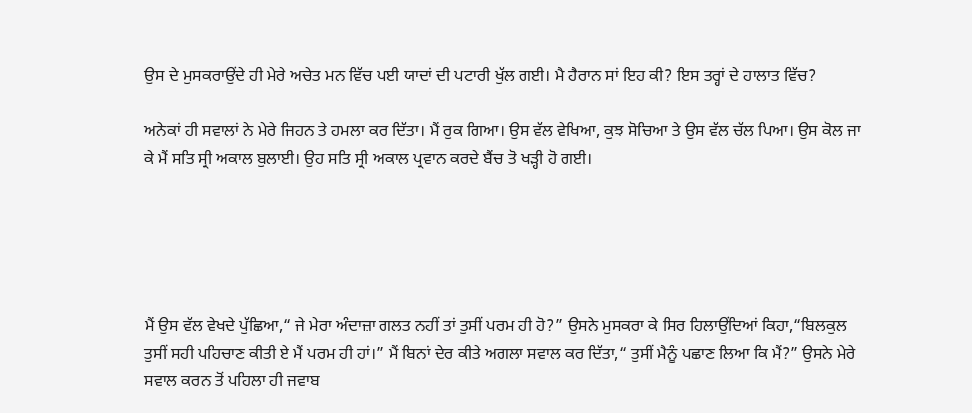ਉਸ ਦੇ ਮੁਸਕਰਾਉਂਦੇ ਹੀ ਮੇਰੇ ਅਚੇਤ ਮਨ ਵਿੱਚ ਪਈ ਯਾਦਾਂ ਦੀ ਪਟਾਰੀ ਖੁੱਲ ਗਈ। ਮੈ ਹੈਰਾਨ ਸਾਂ ਇਹ ਕੀ? ਇਸ ਤਰ੍ਹਾਂ ਦੇ ਹਾਲਾਤ ਵਿੱਚ?

ਅਨੇਕਾਂ ਹੀ ਸਵਾਲਾਂ ਨੇ ਮੇਰੇ ਜਿਹਨ ਤੇ ਹਮਲਾ ਕਰ ਦਿੱਤਾ। ਮੈਂ ਰੁਕ ਗਿਆ। ਉਸ ਵੱਲ ਵੇਖਿਆ, ਕੁਝ ਸੋਚਿਆ ਤੇ ਉਸ ਵੱਲ ਚੱਲ ਪਿਆ। ਉਸ ਕੋਲ ਜਾ ਕੇ ਮੈਂ ਸਤਿ ਸ੍ਰੀ ਅਕਾਲ ਬੁਲਾਈ। ਉਹ ਸਤਿ ਸ੍ਰੀ ਅਕਾਲ ਪ੍ਰਵਾਨ ਕਰਦੇ ਬੈਂਚ ਤੋ ਖੜ੍ਹੀ ਹੋ ਗਈ।





ਮੈਂ ਉਸ ਵੱਲ ਵੇਖਦੇ ਪੁੱਛਿਆ,“ ਜੇ ਮੇਰਾ ਅੰਦਾਜ਼ਾ ਗਲਤ ਨਹੀਂ ਤਾਂ ਤੁਸੀਂ ਪਰਮ ਹੀ ਹੋ?” ਉਸਨੇ ਮੁਸਕਰਾ ਕੇ ਸਿਰ ਹਿਲਾਉਂਦਿਆਂ ਕਿਹਾ,“ਬਿਲਕੁਲ ਤੁਸੀਂ ਸਹੀ ਪਹਿਚਾਣ ਕੀਤੀ ਏ ਮੈਂ ਪਰਮ ਹੀ ਹਾਂ।” ਮੈਂ ਬਿਨਾਂ ਦੇਰ ਕੀਤੇ ਅਗਲਾ ਸਵਾਲ ਕਰ ਦਿੱਤਾ,“ ਤੁਸੀਂ ਮੈਨੂੰ ਪਛਾਣ ਲਿਆ ਕਿ ਮੈਂ?” ਉਸਨੇ ਮੇਰੇ ਸਵਾਲ ਕਰਨ ਤੋਂ ਪਹਿਲਾ ਹੀ ਜਵਾਬ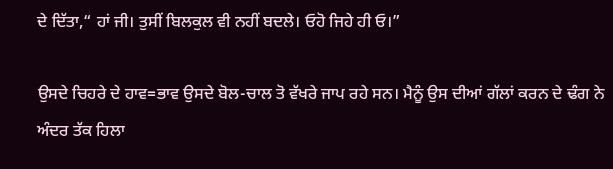ਦੇ ਦਿੱਤਾ,“ ਹਾਂ ਜੀ। ਤੁਸੀਂ ਬਿਲਕੁਲ ਵੀ ਨਹੀਂ ਬਦਲੇ। ਓਹੋ ਜਿਹੇ ਹੀ ਓ।”

ਉਸਦੇ ਚਿਹਰੇ ਦੇ ਹਾਵ=ਭਾਵ ਉਸਦੇ ਬੋਲ-ਚਾਲ ਤੋ ਵੱਖਰੇ ਜਾਪ ਰਹੇ ਸਨ। ਮੈਨੂੰ ਉਸ ਦੀਆਂ ਗੱਲਾਂ ਕਰਨ ਦੇ ਢੰਗ ਨੇ ਅੰਦਰ ਤੱਕ ਹਿਲਾ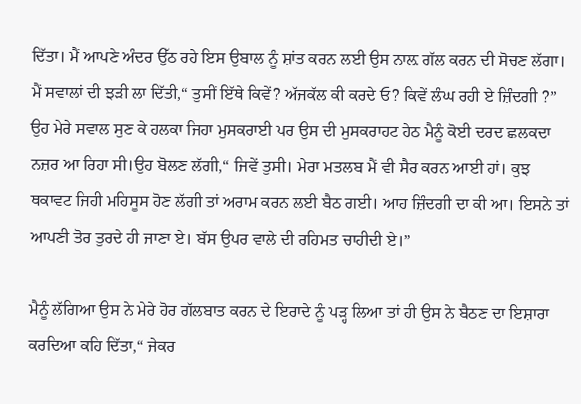ਦਿੱਤਾ। ਮੈਂ ਆਪਣੇ ਅੰਦਰ ਉੱਠ ਰਹੇ ਇਸ ਉਬਾਲ ਨੂੰ ਸ਼ਾਂਤ ਕਰਨ ਲਈ ਉਸ ਨਾਲ਼ ਗੱਲ ਕਰਨ ਦੀ ਸੋਚਣ ਲੱਗਾ। ਮੈਂ ਸਵਾਲਾਂ ਦੀ ਝੜੀ ਲਾ ਦਿੱਤੀ,“ ਤੁਸੀਂ ਇੱਥੇ ਕਿਵੇਂ? ਅੱਜਕੱਲ ਕੀ ਕਰਦੇ ਓ? ਕਿਵੇਂ ਲੰਘ ਰਹੀ ਏ ਜ਼ਿੰਦਗੀ ?” ਉਹ ਮੇਰੇ ਸਵਾਲ ਸੁਣ ਕੇ ਹਲਕਾ ਜਿਹਾ ਮੁਸਕਰਾਈ ਪਰ ਉਸ ਦੀ ਮੁਸਕਰਾਹਟ ਹੇਠ ਮੈਨੂੰ ਕੋਈ ਦਰਦ ਛਲਕਦਾ ਨਜ਼ਰ ਆ ਰਿਹਾ ਸੀ।ਉਹ ਬੋਲਣ ਲੱਗੀ,“ ਜਿਵੇਂ ਤੁਸੀ। ਮੇਰਾ ਮਤਲਬ ਮੈਂ ਵੀ ਸੈਰ ਕਰਨ ਆਈ ਹਾਂ। ਕੁਝ ਥਕਾਵਟ ਜਿਹੀ ਮਹਿਸੂਸ ਹੋਣ ਲੱਗੀ ਤਾਂ ਅਰਾਮ ਕਰਨ ਲਈ ਬੈਠ ਗਈ। ਆਹ ਜ਼ਿੰਦਗੀ ਦਾ ਕੀ ਆ। ਇਸਨੇ ਤਾਂ ਆਪਣੀ ਤੋਰ ਤੁਰਦੇ ਹੀ ਜਾਣਾ ਏ। ਬੱਸ ਉਪਰ ਵਾਲੇ ਦੀ ਰਹਿਮਤ ਚਾਹੀਦੀ ਏ।”

ਮੈਨੂੰ ਲੱਗਿਆ ਉਸ ਨੇ ਮੇਰੇ ਹੋਰ ਗੱਲਬਾਤ ਕਰਨ ਦੇ ਇਰਾਦੇ ਨੂੰ ਪੜ੍ਹ ਲਿਆ ਤਾਂ ਹੀ ਉਸ ਨੇ ਬੈਠਣ ਦਾ ਇਸ਼ਾਰਾ ਕਰਦਿਆ ਕਹਿ ਦਿੱਤਾ,“ ਜੇਕਰ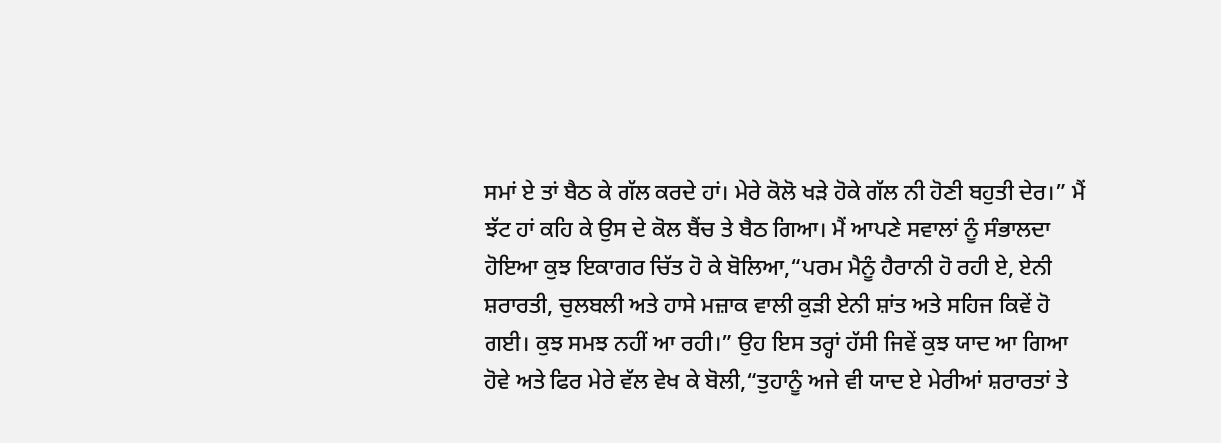ਸਮਾਂ ਏ ਤਾਂ ਬੈਠ ਕੇ ਗੱਲ ਕਰਦੇ ਹਾਂ। ਮੇਰੇ ਕੋਲੋ ਖੜੇ ਹੋਕੇ ਗੱਲ ਨੀ ਹੋਣੀ ਬਹੁਤੀ ਦੇਰ।” ਮੈਂ ਝੱਟ ਹਾਂ ਕਹਿ ਕੇ ਉਸ ਦੇ ਕੋਲ ਬੈਂਚ ਤੇ ਬੈਠ ਗਿਆ। ਮੈਂ ਆਪਣੇ ਸਵਾਲਾਂ ਨੂੰ ਸੰਭਾਲਦਾ ਹੋਇਆ ਕੁਝ ਇਕਾਗਰ ਚਿੱਤ ਹੋ ਕੇ ਬੋਲਿਆ,“ਪਰਮ ਮੈਨੂੰ ਹੈਰਾਨੀ ਹੋ ਰਹੀ ਏ, ਏਨੀ ਸ਼ਰਾਰਤੀ, ਚੁਲਬਲੀ ਅਤੇ ਹਾਸੇ ਮਜ਼ਾਕ ਵਾਲੀ ਕੁੜੀ ਏਨੀ ਸ਼ਾਂਤ ਅਤੇ ਸਹਿਜ ਕਿਵੇਂ ਹੋ ਗਈ। ਕੁਝ ਸਮਝ ਨਹੀਂ ਆ ਰਹੀ।” ਉਹ ਇਸ ਤਰ੍ਹਾਂ ਹੱਸੀ ਜਿਵੇਂ ਕੁਝ ਯਾਦ ਆ ਗਿਆ ਹੋਵੇ ਅਤੇ ਫਿਰ ਮੇਰੇ ਵੱਲ ਵੇਖ ਕੇ ਬੋਲੀ,“ਤੁਹਾਨੂੰ ਅਜੇ ਵੀ ਯਾਦ ਏ ਮੇਰੀਆਂ ਸ਼ਰਾਰਤਾਂ ਤੇ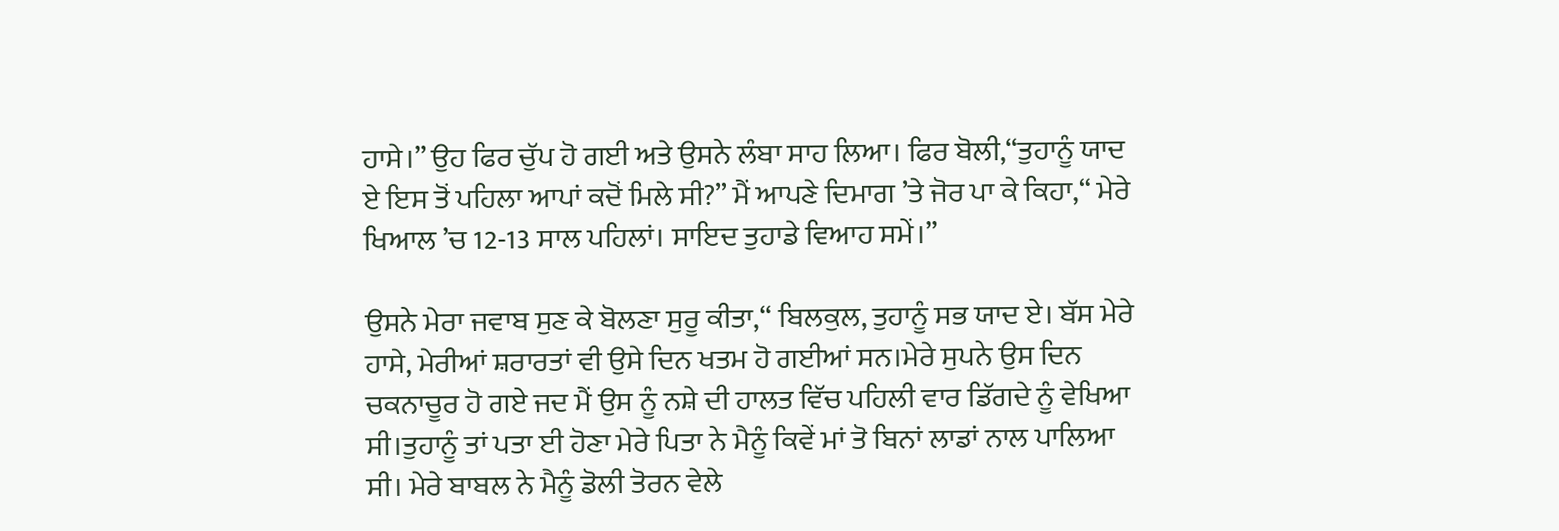ਹਾਸੇ।” ਉਹ ਫਿਰ ਚੁੱਪ ਹੋ ਗਈ ਅਤੇ ਉਸਨੇ ਲੰਬਾ ਸਾਹ ਲਿਆ। ਫਿਰ ਬੋਲੀ,“ਤੁਹਾਨੂੰ ਯਾਦ ਏ ਇਸ ਤੋਂ ਪਹਿਲਾ ਆਪਾਂ ਕਦੋਂ ਮਿਲੇ ਸੀ?” ਮੈਂ ਆਪਣੇ ਦਿਮਾਗ ’ਤੇ ਜੋਰ ਪਾ ਕੇ ਕਿਹਾ,“ ਮੇਰੇ ਖਿਆਲ ’ਚ 12-13 ਸਾਲ ਪਹਿਲਾਂ। ਸਾਇਦ ਤੁਹਾਡੇ ਵਿਆਹ ਸਮੇਂ।”

ਉਸਨੇ ਮੇਰਾ ਜਵਾਬ ਸੁਣ ਕੇ ਬੋਲਣਾ ਸੁਰੂ ਕੀਤਾ,“ ਬਿਲਕੁਲ, ਤੁਹਾਨੂੰ ਸਭ ਯਾਦ ਏ। ਬੱਸ ਮੇਰੇ ਹਾਸੇ, ਮੇਰੀਆਂ ਸ਼ਰਾਰਤਾਂ ਵੀ ਉਸੇ ਦਿਨ ਖਤਮ ਹੋ ਗਈਆਂ ਸਨ।ਮੇਰੇ ਸੁਪਨੇ ਉਸ ਦਿਨ ਚਕਨਾਚੂਰ ਹੋ ਗਏ ਜਦ ਮੈਂ ਉਸ ਨੂੰ ਨਸ਼ੇ ਦੀ ਹਾਲਤ ਵਿੱਚ ਪਹਿਲੀ ਵਾਰ ਡਿੱਗਦੇ ਨੂੰ ਵੇਖਿਆ ਸੀ।ਤੁਹਾਨੂੰ ਤਾਂ ਪਤਾ ਈ ਹੋਣਾ ਮੇਰੇ ਪਿਤਾ ਨੇ ਮੈਨੂੰ ਕਿਵੇਂ ਮਾਂ ਤੋ ਬਿਨਾਂ ਲਾਡਾਂ ਨਾਲ ਪਾਲਿਆ ਸੀ। ਮੇਰੇ ਬਾਬਲ ਨੇ ਮੈਨੂੰ ਡੋਲੀ ਤੋਰਨ ਵੇਲੇ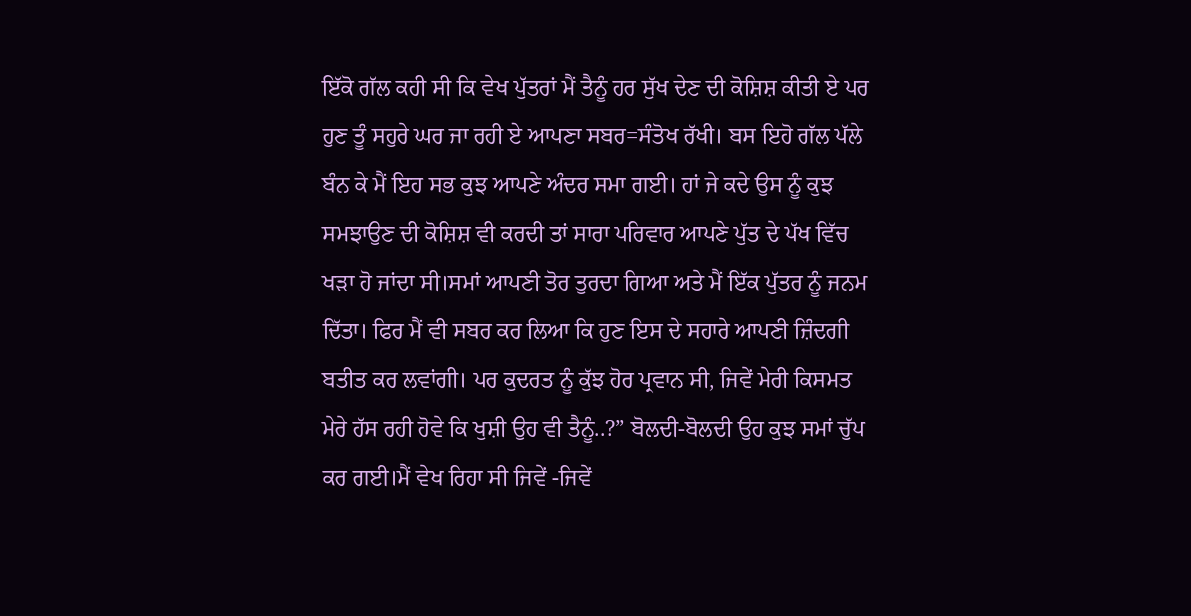ਇੱਕੋ ਗੱਲ ਕਹੀ ਸੀ ਕਿ ਵੇਖ ਪੁੱਤਰਾਂ ਮੈਂ ਤੈਨੂੰ ਹਰ ਸੁੱਖ ਦੇਣ ਦੀ ਕੋਸ਼ਿਸ਼ ਕੀਤੀ ਏ ਪਰ ਹੁਣ ਤੂੰ ਸਹੁਰੇ ਘਰ ਜਾ ਰਹੀ ਏ ਆਪਣਾ ਸਬਰ=ਸੰਤੋਖ ਰੱਖੀ। ਬਸ ਇਹੋ ਗੱਲ ਪੱਲੇ ਬੰਨ ਕੇ ਮੈਂ ਇਹ ਸਭ ਕੁਝ ਆਪਣੇ ਅੰਦਰ ਸਮਾ ਗਈ। ਹਾਂ ਜੇ ਕਦੇ ਉਸ ਨੂੰ ਕੁਝ ਸਮਝਾਉਣ ਦੀ ਕੋਸ਼ਿਸ਼ ਵੀ ਕਰਦੀ ਤਾਂ ਸਾਰਾ ਪਰਿਵਾਰ ਆਪਣੇ ਪੁੱਤ ਦੇ ਪੱਖ ਵਿੱਚ ਖੜਾ ਹੋ ਜਾਂਦਾ ਸੀ।ਸਮਾਂ ਆਪਣੀ ਤੋਰ ਤੁਰਦਾ ਗਿਆ ਅਤੇ ਮੈਂ ਇੱਕ ਪੁੱਤਰ ਨੂੰ ਜਨਮ ਦਿੱਤਾ। ਫਿਰ ਮੈਂ ਵੀ ਸਬਰ ਕਰ ਲਿਆ ਕਿ ਹੁਣ ਇਸ ਦੇ ਸਹਾਰੇ ਆਪਣੀ ਜ਼ਿੰਦਗੀ ਬਤੀਤ ਕਰ ਲਵਾਂਗੀ। ਪਰ ਕੁਦਰਤ ਨੂੰ ਕੁੱਝ ਹੋਰ ਪ੍ਰਵਾਨ ਸੀ, ਜਿਵੇਂ ਮੇਰੀ ਕਿਸਮਤ ਮੇਰੇ ਹੱਸ ਰਹੀ ਹੋਵੇ ਕਿ ਖੁਸ਼ੀ ਉਹ ਵੀ ਤੈਨੂੰ..?” ਬੋਲਦੀ-ਬੋਲਦੀ ਉਹ ਕੁਝ ਸਮਾਂ ਚੁੱਪ ਕਰ ਗਈ।ਮੈਂ ਵੇਖ ਰਿਹਾ ਸੀ ਜਿਵੇਂ -ਜਿਵੇਂ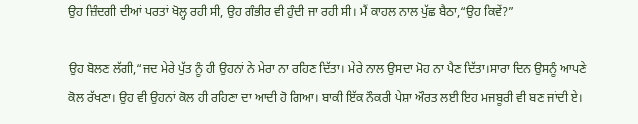ਉਹ ਜ਼ਿੰਦਗੀ ਦੀਆਂ ਪਰਤਾਂ ਖੋਲ੍ਹ ਰਹੀ ਸੀ, ਉਹ ਗੰਭੀਰ ਵੀ ਹੁੰਦੀ ਜਾ ਰਹੀ ਸੀ। ਮੈਂ ਕਾਹਲ ਨਾਲ ਪੁੱਛ ਬੈਠਾ,“ਉਹ ਕਿਵੇਂ?”

ਉਹ ਬੋਲਣ ਲੱਗੀ,“ਜਦ ਮੇਰੇ ਪੁੱਤ ਨੂੰ ਹੀ ਉਹਨਾਂ ਨੇ ਮੇਰਾ ਨਾ ਰਹਿਣ ਦਿੱਤਾ। ਮੇਰੇ ਨਾਲ ਉਸਦਾ ਮੋਹ ਨਾ ਪੈਣ ਦਿੱਤਾ।ਸਾਰਾ ਦਿਨ ਉਸਨੂੰ ਆਪਣੇ ਕੋਲ ਰੱਖਣਾ। ਉਹ ਵੀ ਉਹਨਾਂ ਕੋਲ ਹੀ ਰਹਿਣਾ ਦਾ ਆਦੀ ਹੋ ਗਿਆ। ਬਾਕੀ ਇੱਕ ਨੌਕਰੀ ਪੇਸ਼ਾ ਔਰਤ ਲਈ ਇਹ ਮਜਬੂਰੀ ਵੀ ਬਣ ਜਾਂਦੀ ਏ।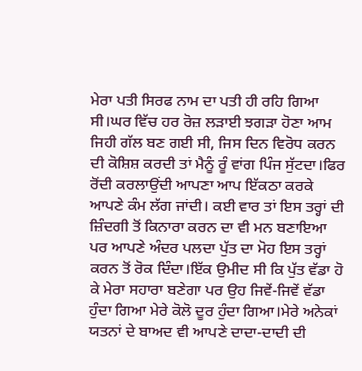ਮੇਰਾ ਪਤੀ ਸਿਰਫ ਨਾਮ ਦਾ ਪਤੀ ਹੀ ਰਹਿ ਗਿਆ ਸੀ।ਘਰ ਵਿੱਚ ਹਰ ਰੋਜ਼ ਲੜਾਈ ਝਗੜਾ ਹੋਣਾ ਆਮ ਜਿਹੀ ਗੱਲ ਬਣ ਗਈ ਸੀ, ਜਿਸ ਦਿਨ ਵਿਰੋਧ ਕਰਨ ਦੀ ਕੋਸ਼ਿਸ਼ ਕਰਦੀ ਤਾਂ ਮੈਨੂੰ ਰੂੰ ਵਾਂਗ ਪਿੰਜ ਸੁੱਟਦਾ।ਫਿਰ ਰੋਂਦੀ ਕਰਲਾਉਂਦੀ ਆਪਣਾ ਆਪ ਇੱਕਠਾ ਕਰਕੇ ਆਪਣੇ ਕੰਮ ਲੱਗ ਜਾਂਦੀ। ਕਈ ਵਾਰ ਤਾਂ ਇਸ ਤਰ੍ਹਾਂ ਦੀ ਜ਼ਿੰਦਗੀ ਤੋਂ ਕਿਨਾਰਾ ਕਰਨ ਦਾ ਵੀ ਮਨ ਬਣਾਇਆ ਪਰ ਆਪਣੇ ਅੰਦਰ ਪਲਦਾ ਪੁੱਤ ਦਾ ਮੋਹ ਇਸ ਤਰ੍ਹਾਂ ਕਰਨ ਤੋਂ ਰੋਕ ਦਿੰਦਾ।ਇੱਕ ਉਮੀਦ ਸੀ ਕਿ ਪੁੱਤ ਵੱਡਾ ਹੋ ਕੇ ਮੇਰਾ ਸਹਾਰਾ ਬਣੇਗਾ ਪਰ ਉਹ ਜਿਵੇਂ-ਜਿਵੇਂ ਵੱਡਾ ਹੁੰਦਾ ਗਿਆ ਮੇਰੇ ਕੋਲੋ ਦੂਰ ਹੁੰਦਾ ਗਿਆ।ਮੇਰੇ ਅਨੇਕਾਂ ਯਤਨਾਂ ਦੇ ਬਾਅਦ ਵੀ ਆਪਣੇ ਦਾਦਾ-ਦਾਦੀ ਦੀ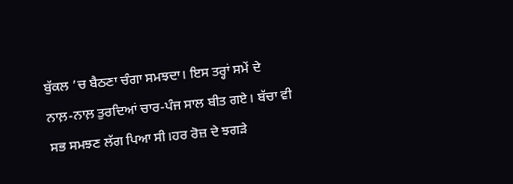ਬੁੱਕਲ ’ਚ ਬੈਠਣਾ ਚੰਗਾ ਸਮਝਦਾ। ਇਸ ਤਰ੍ਹਾਂ ਸਮੇਂ ਦੇ ਨਾਲ਼-ਨਾਲ਼ ਤੁਰਦਿਆਂ ਚਾਰ-ਪੰਜ ਸਾਲ ਬੀਤ ਗਏ। ਬੱਚਾ ਵੀ ਸਭ ਸਮਝਣ ਲੱਗ ਪਿਆ ਸੀ।ਹਰ ਰੋਜ਼ ਦੇ ਝਗੜੇ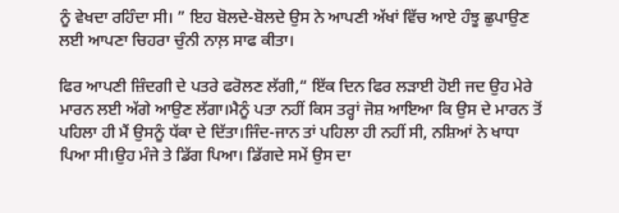ਨੂੰ ਵੇਖਦਾ ਰਹਿੰਦਾ ਸੀ। ” ਇਹ ਬੋਲਦੇ-ਬੋਲਦੇ ਉਸ ਨੇ ਆਪਣੀ ਅੱਖਾਂ ਵਿੱਚ ਆਏ ਹੰਝੂ ਛੁਪਾਉਣ ਲਈ ਆਪਣਾ ਚਿਹਰਾ ਚੁੰਨੀ ਨਾਲ਼ ਸਾਫ ਕੀਤਾ।

ਫਿਰ ਆਪਣੀ ਜ਼ਿੰਦਗੀ ਦੇ ਪਤਰੇ ਫਰੋਲਣ ਲੱਗੀ,“ ਇੱਕ ਦਿਨ ਫਿਰ ਲੜਾਈ ਹੋਈ ਜਦ ਉਹ ਮੇਰੇ ਮਾਰਨ ਲਈ ਅੱਗੇ ਆਉਣ ਲੱਗਾ।ਮੈਨੂੰ ਪਤਾ ਨਹੀਂ ਕਿਸ ਤਰ੍ਹਾਂ ਜੋਸ਼ ਆਇਆ ਕਿ ਉਸ ਦੇ ਮਾਰਨ ਤੋਂ ਪਹਿਲਾ ਹੀ ਮੈਂ ਉਸਨੂੰ ਧੱਕਾ ਦੇ ਦਿੱਤਾ।ਜਿੰਦ-ਜਾਨ ਤਾਂ ਪਹਿਲਾ ਹੀ ਨਹੀਂ ਸੀ, ਨਸ਼ਿਆਂ ਨੇ ਖਾਧਾ ਪਿਆ ਸੀ।ਉਹ ਮੰਜੇ ਤੇ ਡਿੱਗ ਪਿਆ। ਡਿੱਗਦੇ ਸਮੇਂ ਉਸ ਦਾ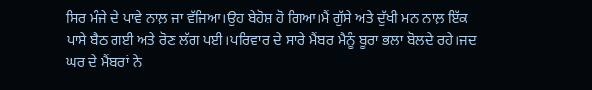ਸਿਰ ਮੰਜੇ ਦੇ ਪਾਵੇ ਨਾਲ਼ ਜਾ ਵੱਜਿਆ।ਉਹ ਬੇਹੋਸ਼ ਹੋ ਗਿਆ।ਮੈਂ ਗੁੱਸੇ ਅਤੇ ਦੁੱਖੀ ਮਨ ਨਾਲ਼ ਇੱਕ ਪਾਸੇ ਬੈਠ ਗਈ ਅਤੇ ਰੋਣ ਲੱਗ ਪਈ।ਪਰਿਵਾਰ ਦੇ ਸਾਰੇ ਮੈਂਬਰ ਮੈਨੂੰ ਬੂਰਾ ਭਲਾ ਬੋਲਦੇ ਰਹੇ।ਜਦ ਘਰ ਦੇ ਮੈਂਬਰਾਂ ਨੇ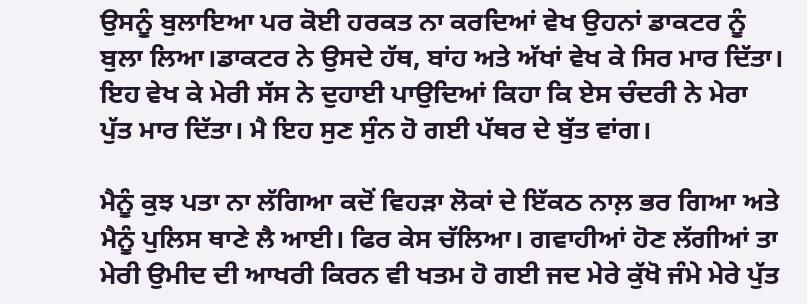ਉਸਨੂੰ ਬੁਲਾਇਆ ਪਰ ਕੋਈ ਹਰਕਤ ਨਾ ਕਰਦਿਆਂ ਵੇਖ ਉਹਨਾਂ ਡਾਕਟਰ ਨੂੰ ਬੁਲਾ ਲਿਆ।ਡਾਕਟਰ ਨੇ ਉਸਦੇ ਹੱਥ, ਬਾਂਹ ਅਤੇ ਅੱਖਾਂ ਵੇਖ ਕੇ ਸਿਰ ਮਾਰ ਦਿੱਤਾ। ਇਹ ਵੇਖ ਕੇ ਮੇਰੀ ਸੱਸ ਨੇ ਦੁਹਾਈ ਪਾਉਦਿਆਂ ਕਿਹਾ ਕਿ ਏਸ ਚੰਦਰੀ ਨੇ ਮੇਰਾ ਪੁੱਤ ਮਾਰ ਦਿੱਤਾ। ਮੈ ਇਹ ਸੁਣ ਸੁੰਨ ਹੋ ਗਈ ਪੱਥਰ ਦੇ ਬੁੱਤ ਵਾਂਗ।

ਮੈਨੂੰ ਕੁਝ ਪਤਾ ਨਾ ਲੱਗਿਆ ਕਦੋਂ ਵਿਹੜਾ ਲੋਕਾਂ ਦੇ ਇੱਕਠ ਨਾਲ਼ ਭਰ ਗਿਆ ਅਤੇ ਮੈਨੂੰ ਪੁਲਿਸ ਥਾਣੇ ਲੈ ਆਈ। ਫਿਰ ਕੇਸ ਚੱਲਿਆ। ਗਵਾਹੀਆਂ ਹੋਣ ਲੱਗੀਆਂ ਤਾ ਮੇਰੀ ਉਮੀਦ ਦੀ ਆਖਰੀ ਕਿਰਨ ਵੀ ਖਤਮ ਹੋ ਗਈ ਜਦ ਮੇਰੇ ਕੁੱਖੋ ਜੰਮੇ ਮੇਰੇ ਪੁੱਤ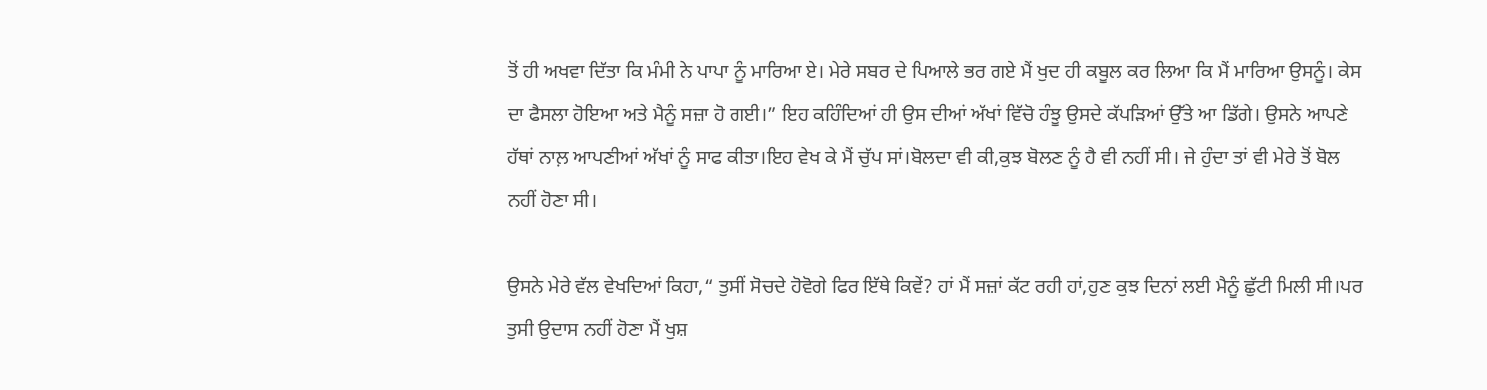ਤੋਂ ਹੀ ਅਖਵਾ ਦਿੱਤਾ ਕਿ ਮੰਮੀ ਨੇ ਪਾਪਾ ਨੂੰ ਮਾਰਿਆ ਏ। ਮੇਰੇ ਸਬਰ ਦੇ ਪਿਆਲੇ ਭਰ ਗਏ ਮੈਂ ਖੁਦ ਹੀ ਕਬੂਲ ਕਰ ਲਿਆ ਕਿ ਮੈਂ ਮਾਰਿਆ ਉਸਨੂੰ। ਕੇਸ ਦਾ ਫੈਸਲਾ ਹੋਇਆ ਅਤੇ ਮੈਨੂੰ ਸਜ਼ਾ ਹੋ ਗਈ।” ਇਹ ਕਹਿੰਦਿਆਂ ਹੀ ਉਸ ਦੀਆਂ ਅੱਖਾਂ ਵਿੱਚੋ ਹੰਝੂ ਉਸਦੇ ਕੱਪੜਿਆਂ ਉੱਤੇ ਆ ਡਿੱਗੇ। ਉਸਨੇ ਆਪਣੇ ਹੱਥਾਂ ਨਾਲ਼ ਆਪਣੀਆਂ ਅੱਖਾਂ ਨੂੰ ਸਾਫ ਕੀਤਾ।ਇਹ ਵੇਖ ਕੇ ਮੈਂ ਚੁੱਪ ਸਾਂ।ਬੋਲਦਾ ਵੀ ਕੀ,ਕੁਝ ਬੋਲਣ ਨੂੰ ਹੈ ਵੀ ਨਹੀਂ ਸੀ। ਜੇ ਹੁੰਦਾ ਤਾਂ ਵੀ ਮੇਰੇ ਤੋਂ ਬੋਲ ਨਹੀਂ ਹੋਣਾ ਸੀ।

ਉਸਨੇ ਮੇਰੇ ਵੱਲ ਵੇਖਦਿਆਂ ਕਿਹਾ,“ ਤੁਸੀਂ ਸੋਚਦੇ ਹੋਵੋਗੇ ਫਿਰ ਇੱਥੇ ਕਿਵੇਂ? ਹਾਂ ਮੈਂ ਸਜ਼ਾਂ ਕੱਟ ਰਹੀ ਹਾਂ,ਹੁਣ ਕੁਝ ਦਿਨਾਂ ਲਈ ਮੈਨੂੰ ਛੁੱਟੀ ਮਿਲੀ ਸੀ।ਪਰ ਤੁਸੀ ਉਦਾਸ ਨਹੀਂ ਹੋਣਾ ਮੈਂ ਖੁਸ਼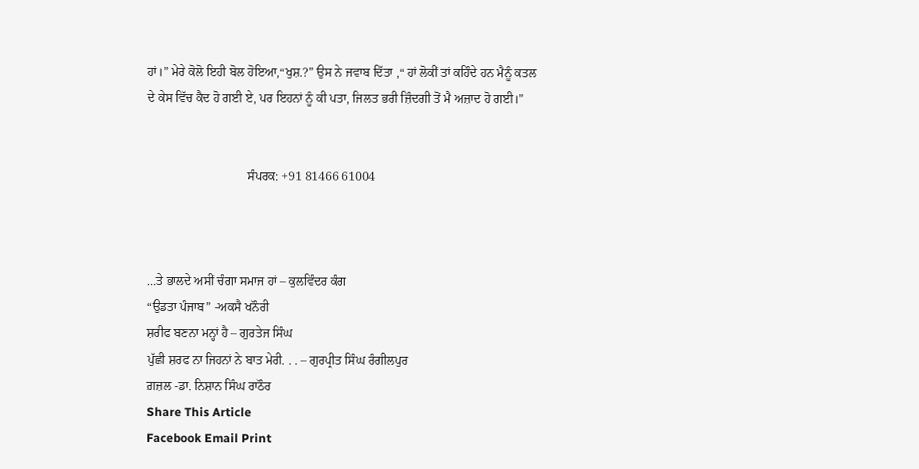ਹਾਂ।” ਮੇਰੇ ਕੋਲੋ ਇਹੀ ਬੋਲ ਹੋਇਆ,“ਖੁਸ਼.?” ਉਸ ਨੇ ਜਵਾਬ ਦਿੱਤਾ ,“ ਹਾਂ ਲੋਕੀਂ ਤਾਂ ਕਹਿੰਦੇ ਹਨ ਮੈਨੂੰ ਕਤਲ ਦੇ ਕੇਸ ਵਿੱਚ ਕੈਦ ਹੋ ਗਈ ਏ, ਪਰ ਇਹਨਾਂ ਨੂੰ ਕੀ ਪਤਾ, ਜਿਲਤ ਭਰੀ ਜ਼ਿੰਦਗੀ ਤੋਂ ਮੈ ਅਜ਼ਾਦ ਹੋ ਗਈ।”


                                ਸੰਪਰਕ: +91 81466 61004



…ਤੇ ਭਾਲਦੇ ਅਸੀਂ ਚੰਗਾ ਸਮਾਜ ਹਾਂ – ਕੁਲਵਿੰਦਰ ਕੰਗ
“ਉਡਤਾ ਪੰਜਾਬ” -ਅਕਸੈ ਖਨੌਰੀ
ਸ਼ਰੀਫ ਬਣਨਾ ਮਨ੍ਹਾਂ ਹੈ – ਗੁਰਤੇਜ ਸਿੰਘ
ਪੁੱਛੀ ਸ਼ਰਫ ਨਾ ਜਿਹਨਾਂ ਨੇ ਬਾਤ ਮੇਰੀ. . . – ਗੁਰਪ੍ਰੀਤ ਸਿੰਘ ਰੰਗੀਲਪੁਰ
ਗ਼ਜ਼ਲ -ਡਾ. ਨਿਸ਼ਾਨ ਸਿੰਘ ਰਾਠੌਰ
Share This Article
Facebook Email Print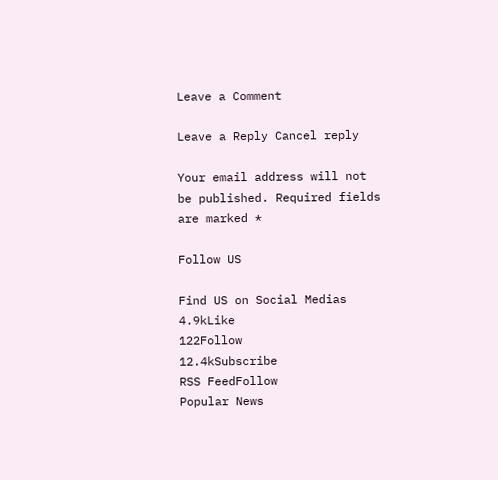Leave a Comment

Leave a Reply Cancel reply

Your email address will not be published. Required fields are marked *

Follow US

Find US on Social Medias
4.9kLike
122Follow
12.4kSubscribe
RSS FeedFollow
Popular News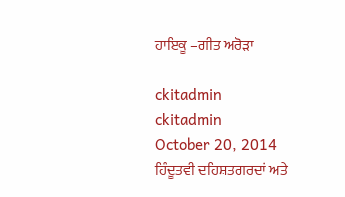ਹਾਇਕੂ –ਗੀਤ ਅਰੋੜਾ

ckitadmin
ckitadmin
October 20, 2014
ਹਿੰਦੂਤਵੀ ਦਹਿਸ਼ਤਗਰਦਾਂ ਅਤੇ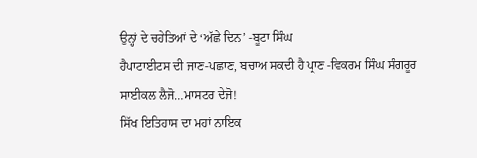ਉਨ੍ਹਾਂ ਦੇ ਚਹੇਤਿਆਂ ਦੇ ‘ਅੱਛੇ ਦਿਨ’ -ਬੂਟਾ ਸਿੰਘ
ਹੈਪਾਟਾਈਟਸ ਦੀ ਜਾਣ-ਪਛਾਣ, ਬਚਾਅ ਸਕਦੀ ਹੈ ਪ੍ਰਾਣ -ਵਿਕਰਮ ਸਿੰਘ ਸੰਗਰੂਰ
ਸਾਈਕਲ ਲੈਜੋ…ਮਾਸਟਰ ਦੇਜੋ!
ਸਿੱਖ ਇਤਿਹਾਸ ਦਾ ਮਹਾਂ ਨਾਇਕ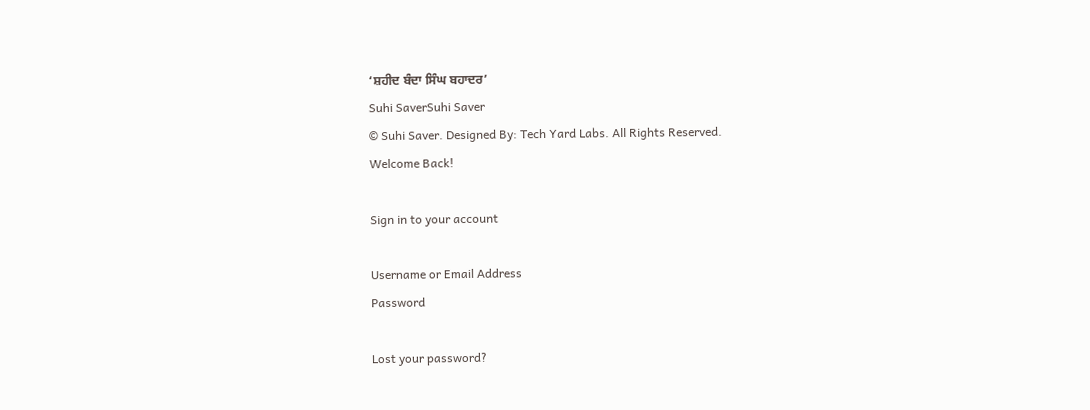‘ਸ਼ਹੀਦ ਬੰਦਾ ਸਿੰਘ ਬਹਾਦਰ’
Suhi SaverSuhi Saver
© Suhi Saver. Designed By: Tech Yard Labs. All Rights Reserved.
Welcome Back!

Sign in to your account

Username or Email Address
Password

Lost your password?